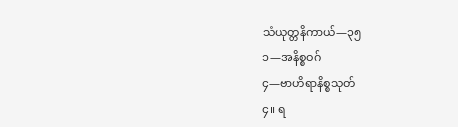သံယုတ္တနိကာယ်—၃၅
၁—အနိစ္စဝဂ်
၄—ဗာဟိရာနိစ္စသုတ်
၄။ ရ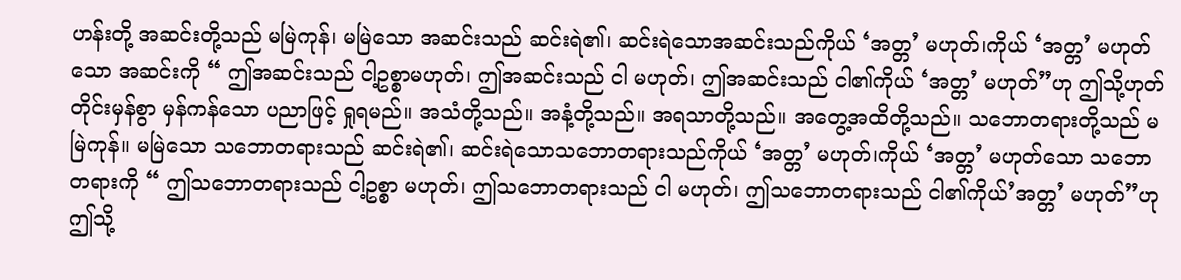ဟန်းတို့ အဆင်းတို့သည် မမြဲကုန်၊ မမြဲသော အဆင်းသည် ဆင်းရဲ၏၊ ဆင်းရဲသောအဆင်းသည်ကိုယ် ‘အတ္တ’ မဟုတ်၊ကိုယ် ‘အတ္တ’ မဟုတ်သော အဆင်းကို “ ဤအဆင်းသည် ငါ့ဥစ္စာမဟုတ်၊ ဤအဆင်းသည် ငါ မဟုတ်၊ ဤအဆင်းသည် ငါ၏ကိုယ် ‘အတ္တ’ မဟုတ်”ဟု ဤသို့ဟုတ်တိုင်းမှန်စွာ မှန်ကန်သော ပညာဖြင့် ရှုရမည်။ အသံတို့သည်။ အနံ့တို့သည်။ အရသာတို့သည်။ အတွေ့အထိတို့သည်။ သဘောတရားတို့သည် မမြဲကုန်။ မမြဲသော သဘောတရားသည် ဆင်းရဲ၏၊ ဆင်းရဲသောသဘောတရားသည်ကိုယ် ‘အတ္တ’ မဟုတ်၊ကိုယ် ‘အတ္တ’ မဟုတ်သော သဘောတရားကို “ ဤသဘောတရားသည် ငါ့ဥစ္စာ မဟုတ်၊ ဤသဘောတရားသည် ငါ မဟုတ်၊ ဤသဘောတရားသည် ငါ၏ကိုယ်’အတ္တ’ မဟုတ်”ဟု ဤသို့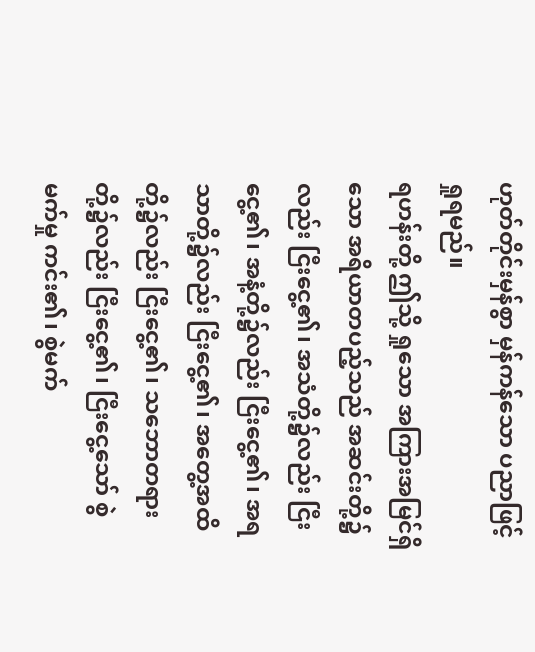ဟုတ်တိုင်းမှန်စွာ မှန်ကန်သော ပညာဖြင့် ရှုရမည်။
ရဟန်းတို့ ဤသို့ ရှုသော အကြားအမြင်ရှိသော အရိယာတပည့်သည် အဆင်းတို့၌လည်း ငြီးငွေ့၏၊ အသံတို့၌လည်း ငြီးငွေ့၏၊ အနံ့တို့၌လည်း ငြီးငွေ့၏၊ အရသာတို့၌လည်း ငြီးငွေ့၏၊ အတွေ့အထိတို့၌လည်း ငြီးငွေ့၏၊ သဘောတရားတို့၌လည်း ငြီးငွေ့၏၊ ငြီးငွေ့သော် စွဲမက်မှု ကင်း၏၊ စွဲမက်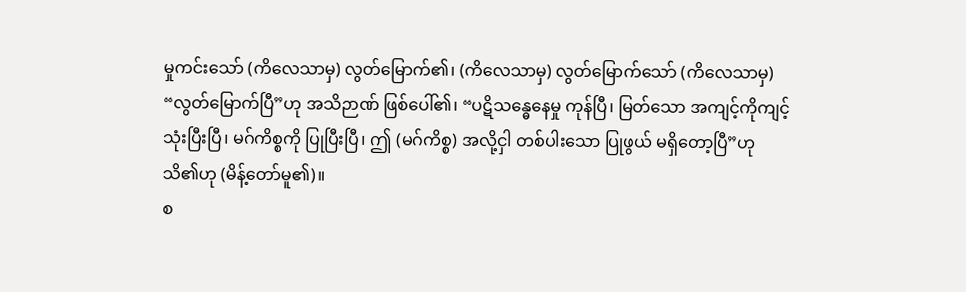မှုကင်းသော် (ကိလေသာမှ) လွတ်မြောက်၏၊ (ကိလေသာမှ) လွတ်မြောက်သော် (ကိလေသာမှ) “လွတ်မြောက်ပြီ”ဟု အသိဉာဏ် ဖြစ်ပေါ်၏၊ “ပဋိသန္ဓေနေမှု ကုန်ပြီ၊ မြတ်သော အကျင့်ကိုကျင့်သုံးပြီးပြီ၊ မဂ်ကိစ္စကို ပြုပြီးပြီ၊ ဤ (မဂ်ကိစ္စ) အလို့ငှါ တစ်ပါးသော ပြုဖွယ် မရှိတော့ပြီ”ဟု သိ၏ဟု (မိန့်တော်မူ၏)။
စ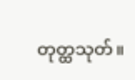တုတ္ထသုတ်။